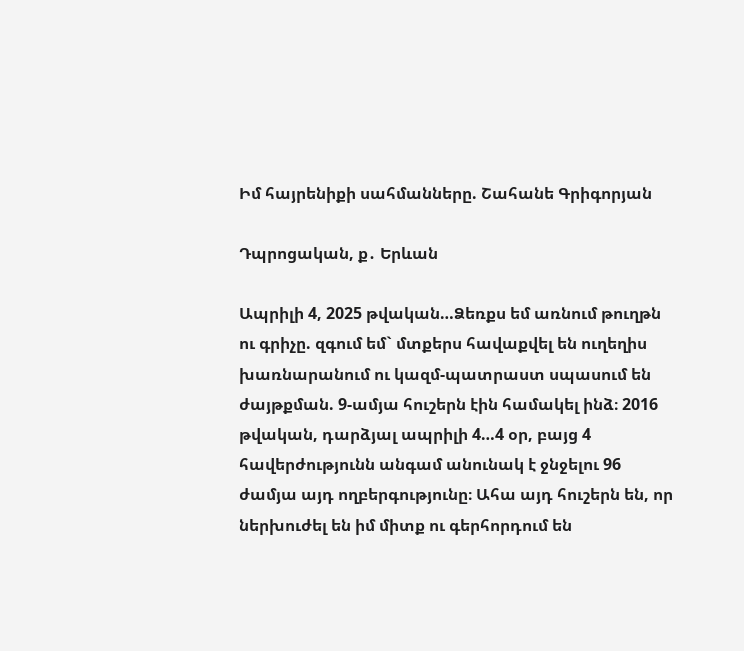Իմ հայրենիքի սահմանները. Շահանե Գրիգորյան

Դպրոցական, ք․ Երևան

Ապրիլի 4, 2025 թվական…Ձեռքս եմ առնում թուղթն ու գրիչը. զգում եմ` մտքերս հավաքվել են ուղեղիս խառնարանում ու կազմ-պատրաստ սպասում են ժայթքման. 9-ամյա հուշերն էին համակել ինձ։ 2016 թվական, դարձյալ ապրիլի 4…4 օր, բայց 4 հավերժությունն անգամ անունակ է ջնջելու 96 ժամյա այդ ողբերգությունը։ Ահա այդ հուշերն են, որ ներխուժել են իմ միտք ու գերհորդում են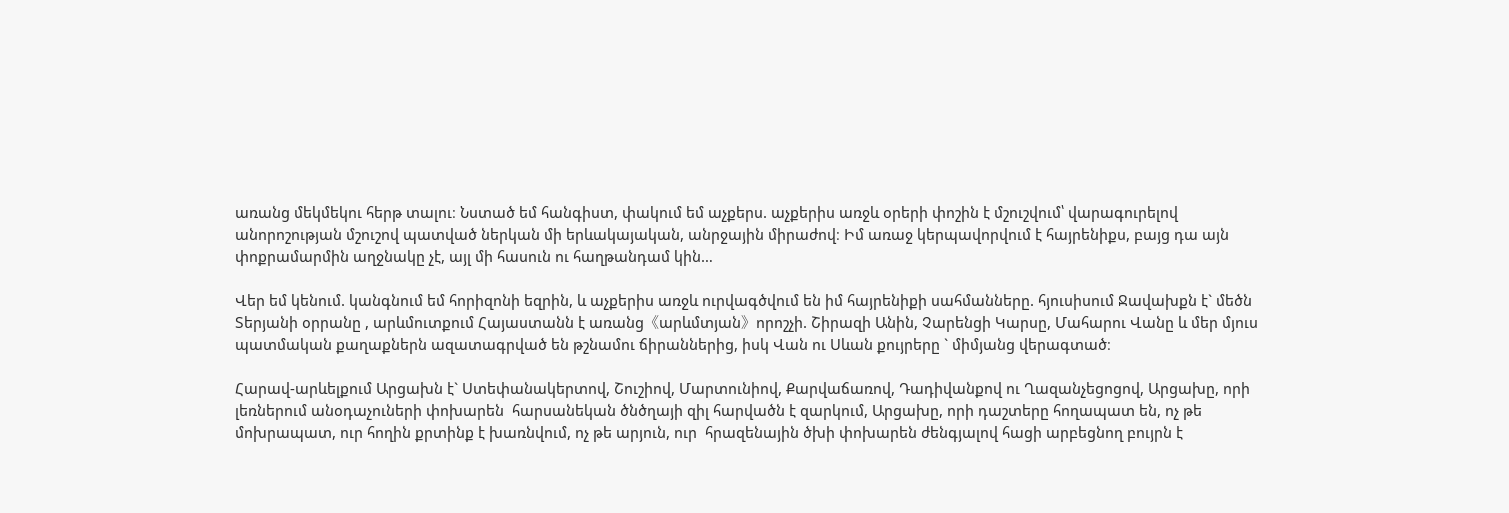առանց մեկմեկու հերթ տալու։ Նստած եմ հանգիստ, փակում եմ աչքերս. աչքերիս առջև օրերի փոշին է մշուշվում՝ վարագուրելով անորոշության մշուշով պատված ներկան մի երևակայական, անրջային միրաժով։ Իմ առաջ կերպավորվում է հայրենիքս, բայց դա այն փոքրամարմին աղջնակը չէ, այլ մի հասուն ու հաղթանդամ կին…

Վեր եմ կենում. կանգնում եմ հորիզոնի եզրին, և աչքերիս առջև ուրվագծվում են իմ հայրենիքի սահմանները. հյուսիսում Ջավախքն է` մեծն Տերյանի օրրանը , արևմուտքում Հայաստանն է առանց《արևմտյան》որոշչի. Շիրազի Անին, Չարենցի Կարսը, Մահարու Վանը և մեր մյուս պատմական քաղաքներն ազատագրված են թշնամու ճիրաններից, իսկ Վան ու Սևան քույրերը ` միմյանց վերագտած։

Հարավ-արևելքում Արցախն է` Ստեփանակերտով, Շուշիով, Մարտունիով, Քարվաճառով, Դադիվանքով ու Ղազանչեցոցով, Արցախը, որի լեռներում անօդաչուների փոխարեն  հարսանեկան ծնծղայի զիլ հարվածն է զարկում, Արցախը, որի դաշտերը հողապատ են, ոչ թե մոխրապատ, ուր հողին քրտինք է խառնվում, ոչ թե արյուն, ուր  հրազենային ծխի փոխարեն ժենգյալով հացի արբեցնող բույրն է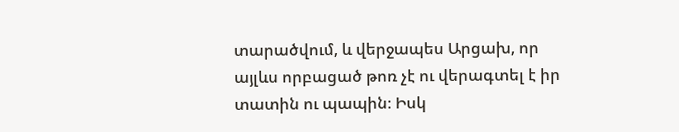տարածվում, և վերջապես Արցախ, որ այլևս որբացած թոռ չէ ու վերագտել է իր տատին ու պապին։ Իսկ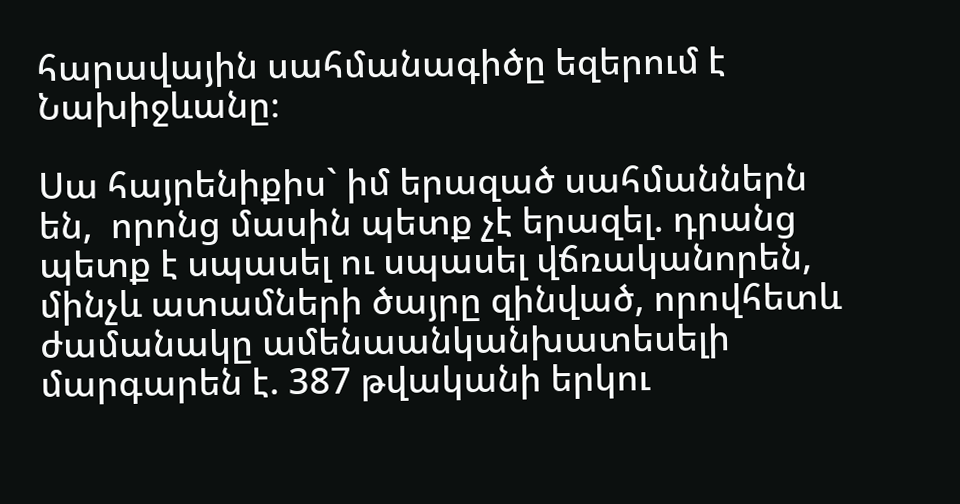հարավային սահմանագիծը եզերում է Նախիջևանը։

Սա հայրենիքիս` իմ երազած սահմաններն են,  որոնց մասին պետք չէ երազել. դրանց պետք է սպասել ու սպասել վճռականորեն, մինչև ատամների ծայրը զինված, որովհետև ժամանակը ամենաանկանխատեսելի մարգարեն է. 387 թվականի երկու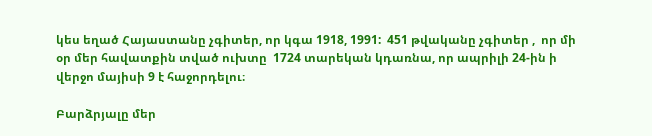կես եղած Հայաստանը չգիտեր, որ կգա 1918, 1991:  451 թվականը չգիտեր ,  որ մի օր մեր հավատքին տված ուխտը  1724 տարեկան կդառնա, որ ապրիլի 24-ին ի վերջո մայիսի 9 է հաջորդելու։

Բարձրյալը մեր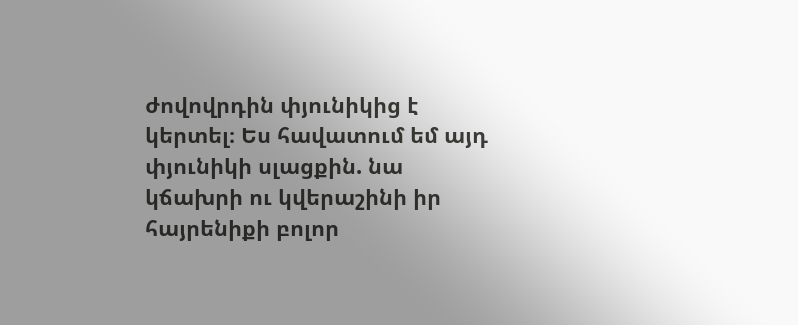ժովովրդին փյունիկից է կերտել։ Ես հավատում եմ այդ փյունիկի սլացքին. նա կճախրի ու կվերաշինի իր հայրենիքի բոլոր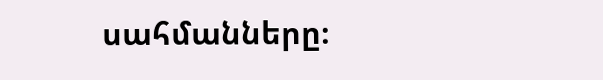սահմանները։